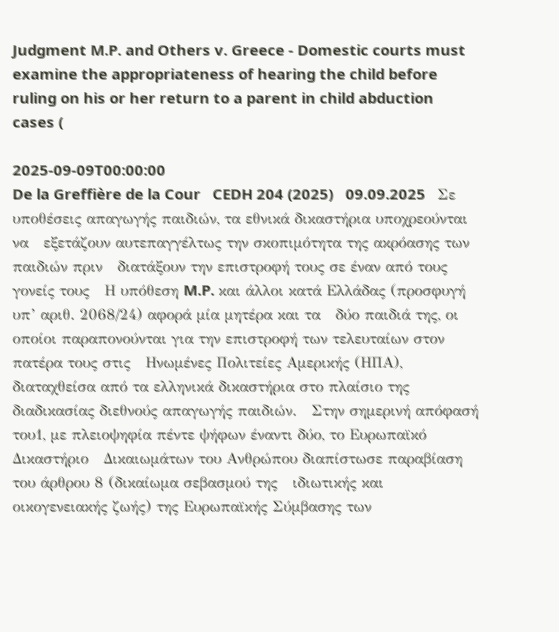Judgment M.P. and Others v. Greece - Domestic courts must examine the appropriateness of hearing the child before ruling on his or her return to a parent in child abduction cases (

2025-09-09T00:00:00
De la Greffière de la Cour   CEDH 204 (2025)   09.09.2025   Σε υποθέσεις απαγωγής παιδιών, τα εθνικά δικαστήρια υποχρεούνται να   εξετάζουν αυτεπαγγέλτως την σκοπιμότητα της ακρόασης των παιδιών πριν   διατάξουν την επιστροφή τους σε έναν από τους γονείς τους   Η υπόθεση M.P. και άλλοι κατά Ελλάδας (προσφυγή υπ’ αριθ. 2068/24) αφορά μία μητέρα και τα   δύο παιδιά της, οι οποίοι παραπονούνται για την επιστροφή των τελευταίων στον πατέρα τους στις   Ηνωμένες Πολιτείες Αμερικής (ΗΠΑ), διαταχθείσα από τα ελληνικά δικαστήρια στο πλαίσιο της   διαδικασίας διεθνούς απαγωγής παιδιών.   Στην σημερινή απόφασή του1, με πλειοψηφία πέντε ψήφων έναντι δύο, το Ευρωπαϊκό Δικαστήριο   Δικαιωμάτων του Ανθρώπου διαπίστωσε παραβίαση του άρθρου 8 (δικαίωμα σεβασμού της   ιδιωτικής και οικογενειακής ζωής) της Ευρωπαϊκής Σύμβασης των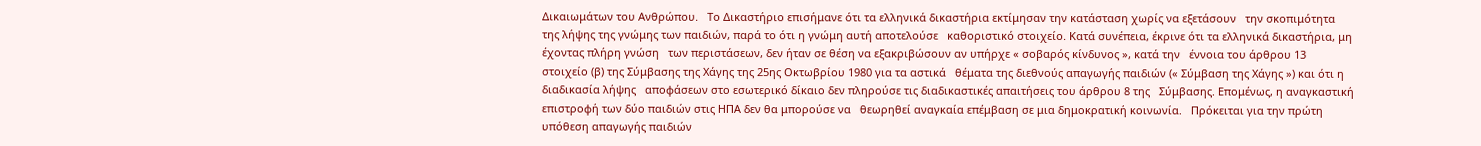Δικαιωμάτων του Ανθρώπου.   Το Δικαστήριο επισήμανε ότι τα ελληνικά δικαστήρια εκτίμησαν την κατάσταση χωρίς να εξετάσουν   την σκοπιμότητα της λήψης της γνώμης των παιδιών, παρά το ότι η γνώμη αυτή αποτελούσε   καθοριστικό στοιχείο. Κατά συνέπεια, έκρινε ότι τα ελληνικά δικαστήρια, μη έχοντας πλήρη γνώση   των περιστάσεων, δεν ήταν σε θέση να εξακριβώσουν αν υπήρχε « σοβαρός κίνδυνος », κατά την   έννοια του άρθρου 13 στοιχείο (β) της Σύμβασης της Χάγης της 25ης Οκτωβρίου 1980 για τα αστικά   θέματα της διεθνούς απαγωγής παιδιών (« Σύμβαση της Χάγης ») και ότι η διαδικασία λήψης   αποφάσεων στο εσωτερικό δίκαιο δεν πληρούσε τις διαδικαστικές απαιτήσεις του άρθρου 8 της   Σύμβασης. Επομένως, η αναγκαστική επιστροφή των δύο παιδιών στις ΗΠΑ δεν θα μπορούσε να   θεωρηθεί αναγκαία επέμβαση σε μια δημοκρατική κοινωνία.   Πρόκειται για την πρώτη υπόθεση απαγωγής παιδιών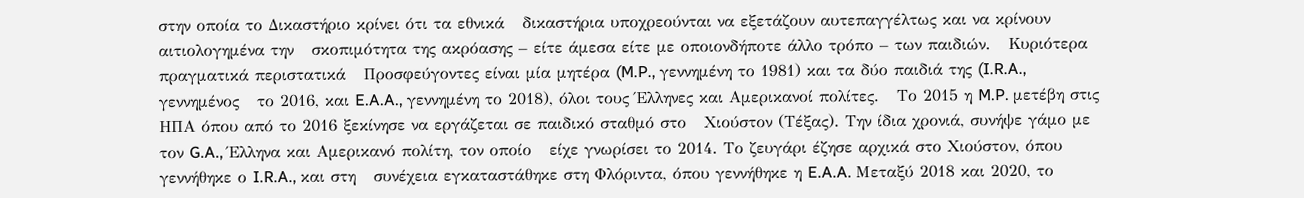στην οποία το Δικαστήριο κρίνει ότι τα εθνικά   δικαστήρια υποχρεούνται να εξετάζουν αυτεπαγγέλτως και να κρίνουν αιτιολογημένα την   σκοπιμότητα της ακρόασης – είτε άμεσα είτε με οποιονδήποτε άλλο τρόπο – των παιδιών.   Κυριότερα πραγματικά περιστατικά   Προσφεύγοντες είναι μία μητέρα (M.P., γεννημένη το 1981) και τα δύο παιδιά της (I.R.A., γεννημένος   το 2016, και E.A.A., γεννημένη το 2018), όλοι τους Έλληνες και Αμερικανοί πολίτες.   Το 2015 η M.P. μετέβη στις ΗΠΑ όπου από το 2016 ξεκίνησε να εργάζεται σε παιδικό σταθμό στο   Χιούστον (Τέξας). Την ίδια χρονιά, συνήψε γάμο με τον G.A., Έλληνα και Αμερικανό πολίτη, τον οποίο   είχε γνωρίσει το 2014. Το ζευγάρι έζησε αρχικά στο Χιούστον, όπου γεννήθηκε ο I.R.A., και στη   συνέχεια εγκαταστάθηκε στη Φλόριντα, όπου γεννήθηκε η E.A.A. Μεταξύ 2018 και 2020, το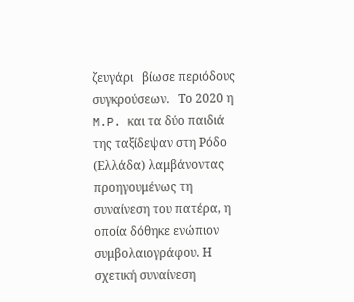ζευγάρι   βίωσε περιόδους συγκρούσεων.   Το 2020 η M.P. και τα δύο παιδιά της ταξίδεψαν στη Ρόδο (Ελλάδα) λαμβάνοντας προηγουμένως τη   συναίνεση του πατέρα, η οποία δόθηκε ενώπιον συμβολαιογράφου. Η σχετική συναίνεση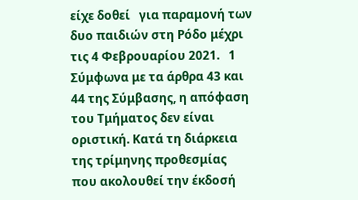είχε δοθεί   για παραμονή των δυο παιδιών στη Ρόδο μέχρι τις 4 Φεβρουαρίου 2021.   1 Σύμφωνα με τα άρθρα 43 και 44 της Σύμβασης, η απόφαση του Τμήματος δεν είναι οριστική. Κατά τη διάρκεια της τρίμηνης προθεσμίας   που ακολουθεί την έκδοσή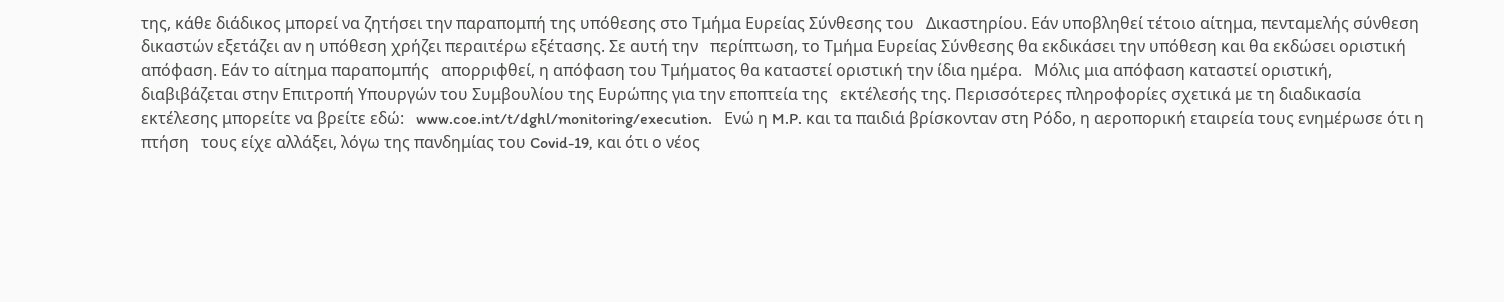της, κάθε διάδικος μπορεί να ζητήσει την παραπομπή της υπόθεσης στο Τμήμα Ευρείας Σύνθεσης του   Δικαστηρίου. Εάν υποβληθεί τέτοιο αίτημα, πενταμελής σύνθεση δικαστών εξετάζει αν η υπόθεση χρήζει περαιτέρω εξέτασης. Σε αυτή την   περίπτωση, το Τμήμα Ευρείας Σύνθεσης θα εκδικάσει την υπόθεση και θα εκδώσει οριστική απόφαση. Εάν το αίτημα παραπομπής   απορριφθεί, η απόφαση του Τμήματος θα καταστεί οριστική την ίδια ημέρα.   Μόλις μια απόφαση καταστεί οριστική, διαβιβάζεται στην Επιτροπή Υπουργών του Συμβουλίου της Ευρώπης για την εποπτεία της   εκτέλεσής της. Περισσότερες πληροφορίες σχετικά με τη διαδικασία εκτέλεσης μπορείτε να βρείτε εδώ:   www.coe.int/t/dghl/monitoring/execution.   Ενώ η M.P. και τα παιδιά βρίσκονταν στη Ρόδο, η αεροπορική εταιρεία τους ενημέρωσε ότι η πτήση   τους είχε αλλάξει, λόγω της πανδημίας του Covid-19, και ότι ο νέος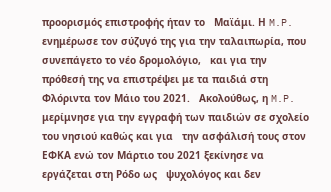προορισμός επιστροφής ήταν το   Μαϊάμι. Η M.P. ενημέρωσε τον σύζυγό της για την ταλαιπωρία, που συνεπάγετο το νέο δρομολόγιο,   και για την πρόθεσή της να επιστρέψει με τα παιδιά στη Φλόριντα τον Μάιο του 2021.   Ακολούθως, η M.P. μερίμνησε για την εγγραφή των παιδιών σε σχολείο του νησιού καθώς και για   την ασφάλισή τους στον ΕΦΚΑ ενώ τον Μάρτιο του 2021 ξεκίνησε να εργάζεται στη Ρόδο ως   ψυχολόγος και δεν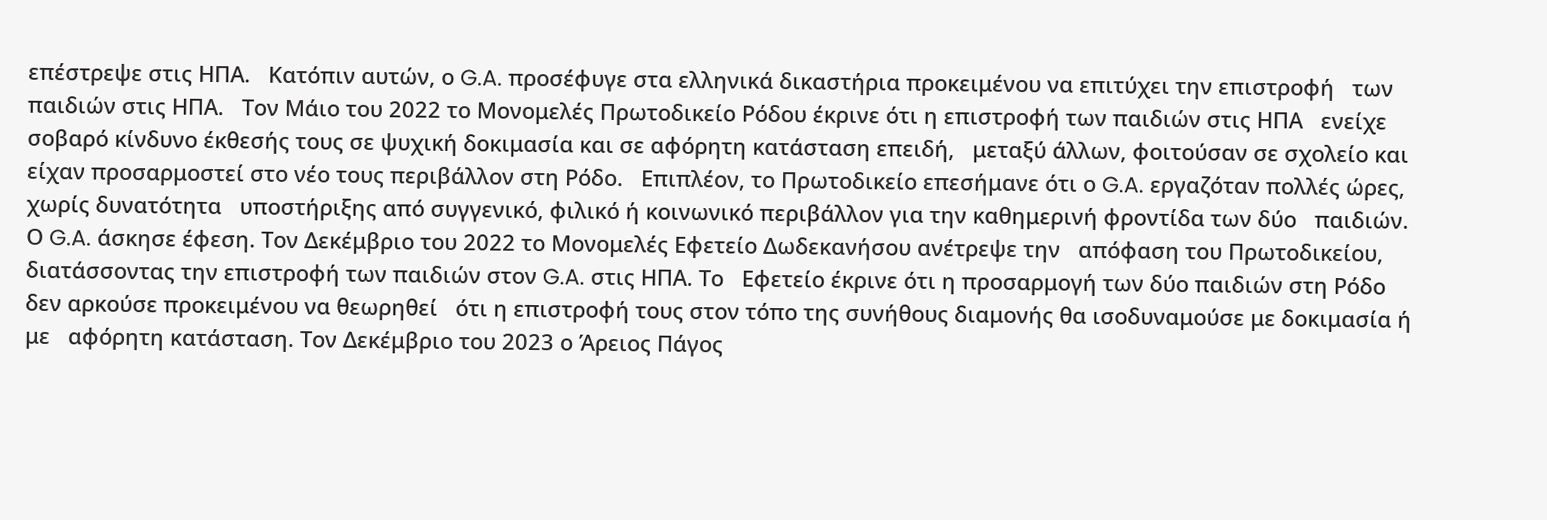επέστρεψε στις ΗΠΑ.   Κατόπιν αυτών, ο G.A. προσέφυγε στα ελληνικά δικαστήρια προκειμένου να επιτύχει την επιστροφή   των παιδιών στις ΗΠΑ.   Τον Μάιο του 2022 το Μονομελές Πρωτοδικείο Ρόδου έκρινε ότι η επιστροφή των παιδιών στις ΗΠΑ   ενείχε σοβαρό κίνδυνο έκθεσής τους σε ψυχική δοκιμασία και σε αφόρητη κατάσταση επειδή,   μεταξύ άλλων, φοιτούσαν σε σχολείο και είχαν προσαρμοστεί στο νέο τους περιβάλλον στη Ρόδο.   Επιπλέον, το Πρωτοδικείο επεσήμανε ότι ο G.A. εργαζόταν πολλές ώρες, χωρίς δυνατότητα   υποστήριξης από συγγενικό, φιλικό ή κοινωνικό περιβάλλον για την καθημερινή φροντίδα των δύο   παιδιών.   Ο G.A. άσκησε έφεση. Τον Δεκέμβριο του 2022 το Μονομελές Εφετείο Δωδεκανήσου ανέτρεψε την   απόφαση του Πρωτοδικείου, διατάσσοντας την επιστροφή των παιδιών στον G.A. στις ΗΠΑ. Το   Εφετείο έκρινε ότι η προσαρμογή των δύο παιδιών στη Ρόδο δεν αρκούσε προκειμένου να θεωρηθεί   ότι η επιστροφή τους στον τόπο της συνήθους διαμονής θα ισοδυναμούσε με δοκιμασία ή με   αφόρητη κατάσταση. Τον Δεκέμβριο του 2023 ο Άρειος Πάγος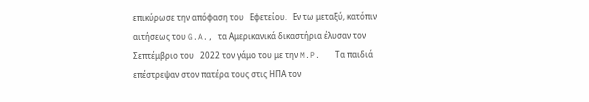επικύρωσε την απόφαση του   Εφετείου.   Εν τω μεταξύ, κατόπιν αιτήσεως του G.A., τα Αμερικανικά δικαστήρια έλυσαν τον Σεπτέμβριο του   2022 τον γάμο του με την M.P.   Τα παιδιά επέστρεψαν στον πατέρα τους στις ΗΠΑ τον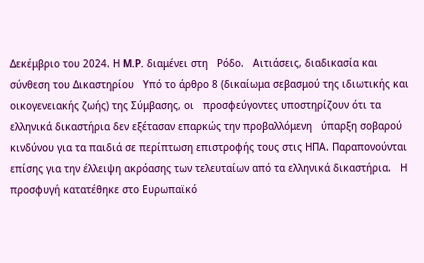Δεκέμβριο του 2024. Η M.P. διαμένει στη   Ρόδο.   Αιτιάσεις, διαδικασία και σύνθεση του Δικαστηρίου   Υπό το άρθρο 8 (δικαίωμα σεβασμού της ιδιωτικής και οικογενειακής ζωής) της Σύμβασης, οι   προσφεύγοντες υποστηρίζουν ότι τα ελληνικά δικαστήρια δεν εξέτασαν επαρκώς την προβαλλόμενη   ύπαρξη σοβαρού κινδύνου για τα παιδιά σε περίπτωση επιστροφής τους στις ΗΠΑ. Παραπονούνται   επίσης για την έλλειψη ακρόασης των τελευταίων από τα ελληνικά δικαστήρια.   Η προσφυγή κατατέθηκε στο Ευρωπαϊκό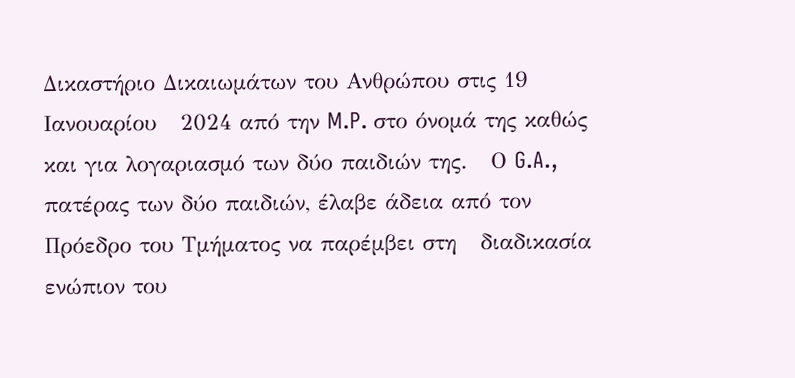Δικαστήριο Δικαιωμάτων του Ανθρώπου στις 19 Ιανουαρίου   2024 από την M.P. στο όνομά της καθώς και για λογαριασμό των δύο παιδιών της.   Ο G.A., πατέρας των δύο παιδιών, έλαβε άδεια από τον Πρόεδρο του Τμήματος να παρέμβει στη   διαδικασία ενώπιον του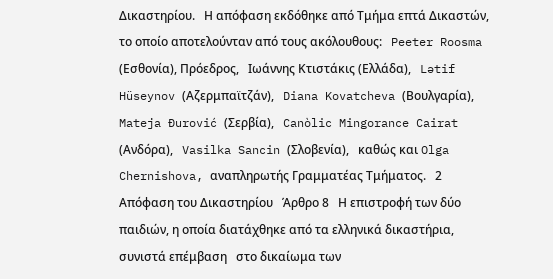Δικαστηρίου.   Η απόφαση εκδόθηκε από Τμήμα επτά Δικαστών, το οποίο αποτελούνταν από τους ακόλουθους:   Peeter Roosma (Εσθονία), Πρόεδρος,   Ιωάννης Κτιστάκις (Ελλάδα),   Lətif Hüseynov (Αζερμπαϊτζάν),   Diana Kovatcheva (Βουλγαρία),   Mateja Đurović (Σερβία),   Canòlic Mingorance Cairat (Ανδόρα),   Vasilka Sancin (Σλοβενία),   καθώς και Olga Chernishova, αναπληρωτής Γραμματέας Τμήματος.   2 Απόφαση του Δικαστηρίου   Άρθρο 8   Η επιστροφή των δύο παιδιών, η οποία διατάχθηκε από τα ελληνικά δικαστήρια, συνιστά επέμβαση   στο δικαίωμα των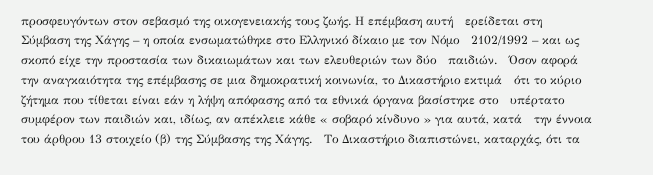προσφευγόντων στον σεβασμό της οικογενειακής τους ζωής. Η επέμβαση αυτή   ερείδεται στη Σύμβαση της Χάγης – η οποία ενσωματώθηκε στο Ελληνικό δίκαιο με τον Nόμο   2102/1992 – και ως σκοπό είχε την προστασία των δικαιωμάτων και των ελευθεριών των δύο   παιδιών.   Όσον αφορά την αναγκαιότητα της επέμβασης σε μια δημοκρατική κοινωνία, το Δικαστήριο εκτιμά   ότι το κύριο ζήτημα που τίθεται είναι εάν η λήψη απόφασης από τα εθνικά όργανα βασίστηκε στο   υπέρτατο συμφέρον των παιδιών και, ιδίως, αν απέκλειε κάθε « σοβαρό κίνδυνο » για αυτά, κατά   την έννοια του άρθρου 13 στοιχείο (β) της Σύμβασης της Χάγης.   Το Δικαστήριο διαπιστώνει, καταρχάς, ότι τα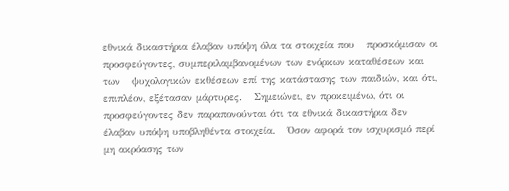εθνικά δικαστήρια έλαβαν υπόψη όλα τα στοιχεία που   προσκόμισαν οι προσφεύγοντες, συμπεριλαμβανομένων των ενόρκων καταθέσεων και των   ψυχολογικών εκθέσεων επί της κατάστασης των παιδιών, και ότι, επιπλέον, εξέτασαν μάρτυρες.   Σημειώνει, εν προκειμένω, ότι οι προσφεύγοντες δεν παραπονούνται ότι τα εθνικά δικαστήρια δεν   έλαβαν υπόψη υποβληθέντα στοιχεία.   Όσον αφορά τον ισχυρισμό περί μη ακρόασης των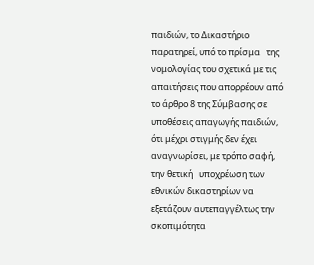παιδιών, το Δικαστήριο παρατηρεί, υπό το πρίσμα   της νομολογίας του σχετικά με τις απαιτήσεις που απορρέουν από το άρθρο 8 της Σύμβασης σε   υποθέσεις απαγωγής παιδιών, ότι μέχρι στιγμής δεν έχει αναγνωρίσει, με τρόπο σαφή, την θετική   υποχρέωση των εθνικών δικαστηρίων να εξετάζουν αυτεπαγγέλτως την σκοπιμότητα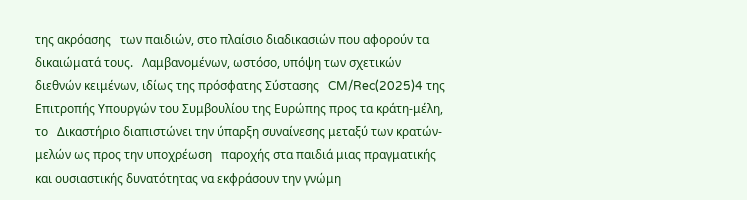της ακρόασης   των παιδιών, στο πλαίσιο διαδικασιών που αφορούν τα δικαιώματά τους.   Λαμβανομένων, ωστόσο, υπόψη των σχετικών διεθνών κειμένων, ιδίως της πρόσφατης Σύστασης   CM/Rec(2025)4 της Επιτροπής Υπουργών του Συμβουλίου της Ευρώπης προς τα κράτη-μέλη, το   Δικαστήριο διαπιστώνει την ύπαρξη συναίνεσης μεταξύ των κρατών-μελών ως προς την υποχρέωση   παροχής στα παιδιά μιας πραγματικής και ουσιαστικής δυνατότητας να εκφράσουν την γνώμη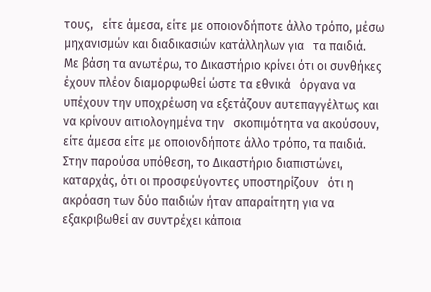τους,   είτε άμεσα, είτε με οποιονδήποτε άλλο τρόπο, μέσω μηχανισμών και διαδικασιών κατάλληλων για   τα παιδιά.   Με βάση τα ανωτέρω, το Δικαστήριο κρίνει ότι οι συνθήκες έχουν πλέον διαμορφωθεί ώστε τα εθνικά   όργανα να υπέχουν την υποχρέωση να εξετάζουν αυτεπαγγέλτως και να κρίνουν αιτιολογημένα την   σκοπιμότητα να ακούσουν, είτε άμεσα είτε με οποιονδήποτε άλλο τρόπο, τα παιδιά.   Στην παρούσα υπόθεση, το Δικαστήριο διαπιστώνει, καταρχάς, ότι οι προσφεύγοντες υποστηρίζουν   ότι η ακρόαση των δύο παιδιών ήταν απαραίτητη για να εξακριβωθεί αν συντρέχει κάποια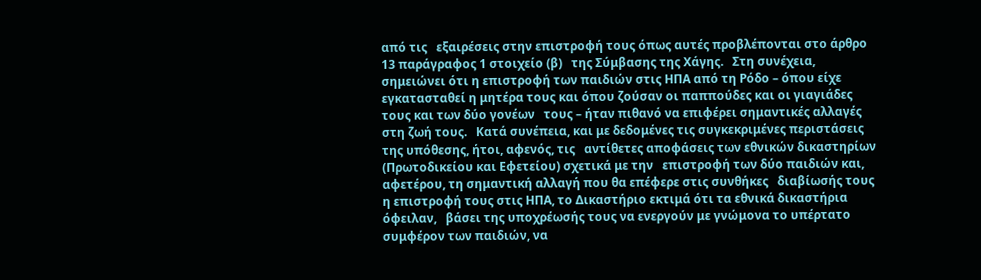από τις   εξαιρέσεις στην επιστροφή τους όπως αυτές προβλέπονται στο άρθρο 13 παράγραφος 1 στοιχείο (β)   της Σύμβασης της Χάγης.   Στη συνέχεια, σημειώνει ότι η επιστροφή των παιδιών στις ΗΠΑ από τη Ρόδο – όπου είχε   εγκατασταθεί η μητέρα τους και όπου ζούσαν οι παππούδες και οι γιαγιάδες τους και των δύο γονέων   τους – ήταν πιθανό να επιφέρει σημαντικές αλλαγές στη ζωή τους.   Κατά συνέπεια, και με δεδομένες τις συγκεκριμένες περιστάσεις της υπόθεσης, ήτοι, αφενός, τις   αντίθετες αποφάσεις των εθνικών δικαστηρίων (Πρωτοδικείου και Εφετείου) σχετικά με την   επιστροφή των δύο παιδιών και, αφετέρου, τη σημαντική αλλαγή που θα επέφερε στις συνθήκες   διαβίωσής τους η επιστροφή τους στις ΗΠΑ, το Δικαστήριο εκτιμά ότι τα εθνικά δικαστήρια όφειλαν,   βάσει της υποχρέωσής τους να ενεργούν με γνώμονα το υπέρτατο συμφέρον των παιδιών, να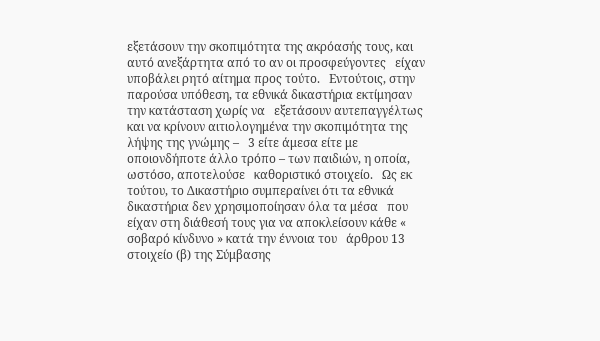εξετάσουν την σκοπιμότητα της ακρόασής τους, και αυτό ανεξάρτητα από το αν οι προσφεύγοντες   είχαν υποβάλει ρητό αίτημα προς τούτο.   Εντούτοις, στην παρούσα υπόθεση, τα εθνικά δικαστήρια εκτίμησαν την κατάσταση χωρίς να   εξετάσουν αυτεπαγγέλτως και να κρίνουν αιτιολογημένα την σκοπιμότητα της λήψης της γνώμης –   3 είτε άμεσα είτε με οποιονδήποτε άλλο τρόπο – των παιδιών, η οποία, ωστόσο, αποτελούσε   καθοριστικό στοιχείο.   Ως εκ τούτου, το Δικαστήριο συμπεραίνει ότι τα εθνικά δικαστήρια δεν χρησιμοποίησαν όλα τα μέσα   που είχαν στη διάθεσή τους για να αποκλείσουν κάθε « σοβαρό κίνδυνο » κατά την έννοια του   άρθρου 13 στοιχείο (β) της Σύμβασης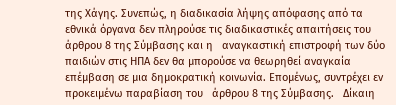της Χάγης. Συνεπώς, η διαδικασία λήψης απόφασης από τα   εθνικά όργανα δεν πληρούσε τις διαδικαστικές απαιτήσεις του άρθρου 8 της Σύμβασης και η   αναγκαστική επιστροφή των δύο παιδιών στις ΗΠΑ δεν θα μπορούσε να θεωρηθεί αναγκαία   επέμβαση σε μια δημοκρατική κοινωνία. Επομένως, συντρέχει εν προκειμένω παραβίαση του   άρθρου 8 της Σύμβασης.   Δίκαιη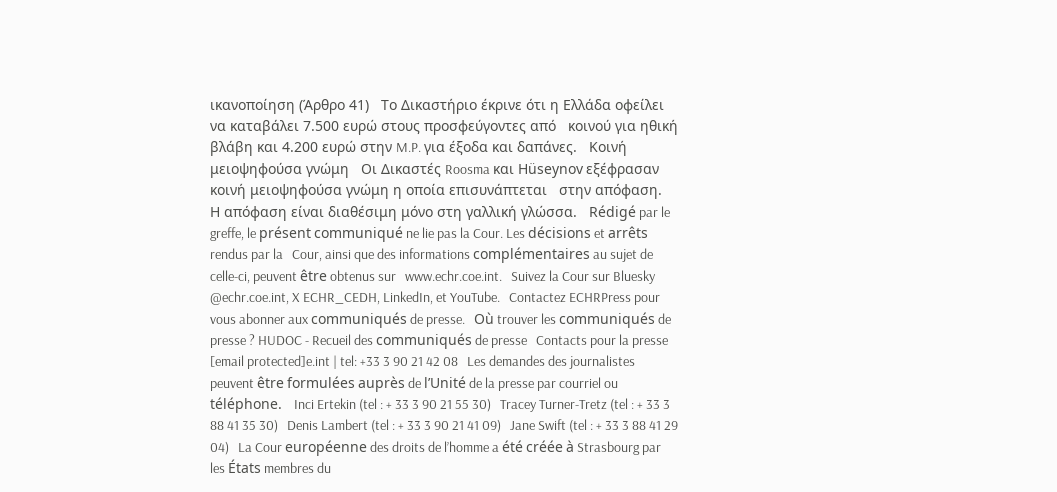ικανοποίηση (Άρθρο 41)   Το Δικαστήριο έκρινε ότι η Ελλάδα οφείλει να καταβάλει 7.500 ευρώ στους προσφεύγοντες από   κοινού για ηθική βλάβη και 4.200 ευρώ στην M.P. για έξοδα και δαπάνες.   Κοινή μειοψηφούσα γνώμη   Οι Δικαστές Roosma και Hüseynov εξέφρασαν κοινή μειοψηφούσα γνώμη η οποία επισυνάπτεται   στην απόφαση.   Η απόφαση είναι διαθέσιμη μόνο στη γαλλική γλώσσα.   Rédigé par le greffe, le présent communiqué ne lie pas la Cour. Les décisions et arrêts rendus par la   Cour, ainsi que des informations complémentaires au sujet de celle-ci, peuvent être obtenus sur   www.echr.coe.int.   Suivez la Cour sur Bluesky @echr.coe.int, X ECHR_CEDH, LinkedIn, et YouTube.   Contactez ECHRPress pour vous abonner aux communiqués de presse.   Où trouver les communiqués de presse ? HUDOC - Recueil des communiqués de presse   Contacts pour la presse   [email protected]e.int | tel: +33 3 90 21 42 08   Les demandes des journalistes peuvent être formulées auprès de l’Unité de la presse par courriel ou   téléphone.   Inci Ertekin (tel : + 33 3 90 21 55 30)   Tracey Turner-Tretz (tel : + 33 3 88 41 35 30)   Denis Lambert (tel : + 33 3 90 21 41 09)   Jane Swift (tel : + 33 3 88 41 29 04)   La Cour européenne des droits de l’homme a été créée à Strasbourg par les États membres du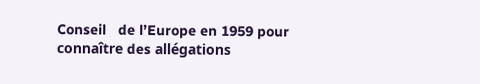Conseil   de l’Europe en 1959 pour connaître des allégations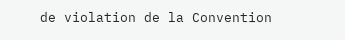de violation de la Convention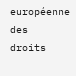européenne des   droits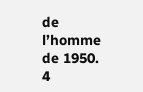de l’homme de 1950.   4